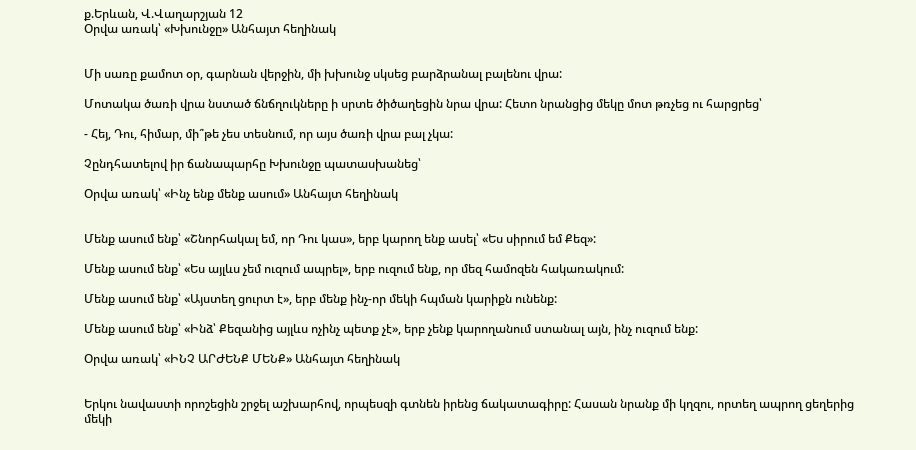ք.Երևան, Վ.Վաղարշյան 12
Օրվա առակ՝ «Խխունջը» Անհայտ հեղինակ


Մի սառը քամոտ օր, գարնան վերջին, մի խխունջ սկսեց բարձրանալ բալենու վրա:

Մոտակա ծառի վրա նստած ճնճղուկները ի սրտե ծիծաղեցին նրա վրա: Հետո նրանցից մեկը մոտ թռչեց ու հարցրեց՝

- Հեյ, Դու, հիմար, մի՞թե չես տեսնում, որ այս ծառի վրա բալ չկա:

Չընդհատելով իր ճանապարհը Խխունջը պատասխանեց՝

Օրվա առակ՝ «Ինչ ենք մենք ասում» Անհայտ հեղինակ


Մենք ասում ենք՝ «Շնորհակալ եմ, որ Դու կաս», երբ կարող ենք ասել՝ «Ես սիրում եմ Քեզ»:

Մենք ասում ենք՝ «Ես այլևս չեմ ուզում ապրել», երբ ուզում ենք, որ մեզ համոզեն հակառակում:

Մենք ասում ենք՝ «Այստեղ ցուրտ է», երբ մենք ինչ-որ մեկի հպման կարիքն ունենք:

Մենք ասում ենք՝ «Ինձ՝ Քեզանից այլևս ոչինչ պետք չէ», երբ չենք կարողանում ստանալ այն, ինչ ուզում ենք:

Օրվա առակ՝ «ԻՆՉ ԱՐԺԵՆՔ ՄԵՆՔ» Անհայտ հեղինակ


Երկու նավաստի որոշեցին շրջել աշխարհով, որպեսզի գտնեն իրենց ճակատագիրը: Հասան նրանք մի կղզու, որտեղ ապրող ցեղերից մեկի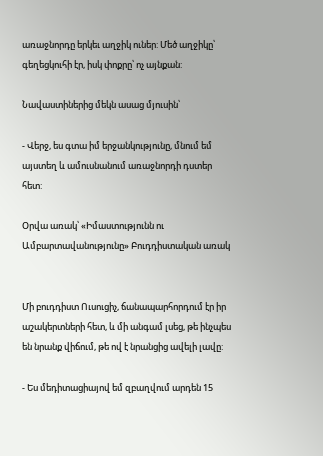առաջնորդը երկեւ աղջիկ ուներ: Մեծ աղջիկը՝ գեղեցկուհի էր, իսկ փոքրը՝ ոչ այնքան:

Նավաստիներից մեկն ասաց մյուսին՝

- Վերջ, ես գտա իմ երջանկությունը, մնում եմ այստեղ և ամուսնանում առաջնորդի դստեր հետ:

Օրվա առակ՝ «Իմաստությունն ու Ամբարտավանությունը» Բուդդիստական առակ


Մի բուդդիստ Ուսուցիչ, ճանապարհորդում էր իր աշակերտների հետ, և մի անգամ լսեց, թե ինչպես են նրանք վիճում, թե ով է նրանցից ավելի լավը:

- Ես մեդիտացիայով եմ զբաղվում արդեն 15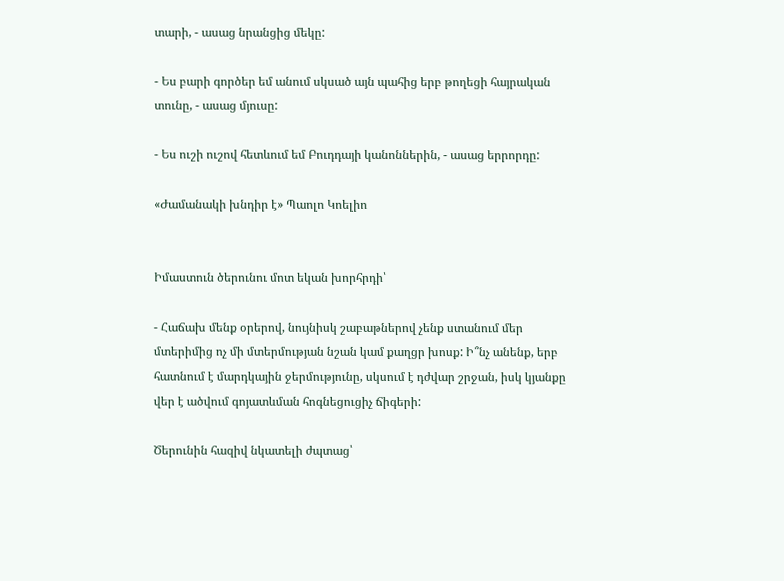տարի, - ասաց նրանցից մեկը:

- Ես բարի գործեր եմ անում սկսած այն պահից երբ թողեցի հայրական տունը, - ասաց մյուսը:

- Ես ուշի ուշով հետևում եմ Բուդդայի կանոններին, - ասաց երրորդը:

«Ժամանակի խնդիր է» Պաոլո Կոելիո


Իմաստուն ծերունու մոտ եկան խորհրդի՝

- Հաճախ մենք օրերով, նույնիսկ շաբաթներով չենք ստանում մեր մտերիմից ոչ մի մտերմության նշան կամ քաղցր խոսք: Ի՞նչ անենք, երբ հատնում է մարդկային ջերմությունը, սկսում է դժվար շրջան, իսկ կյանքը վեր է ածվում գոյատևման հոգնեցուցիչ ճիգերի:

Ծերունին հազիվ նկատելի ժպտաց՝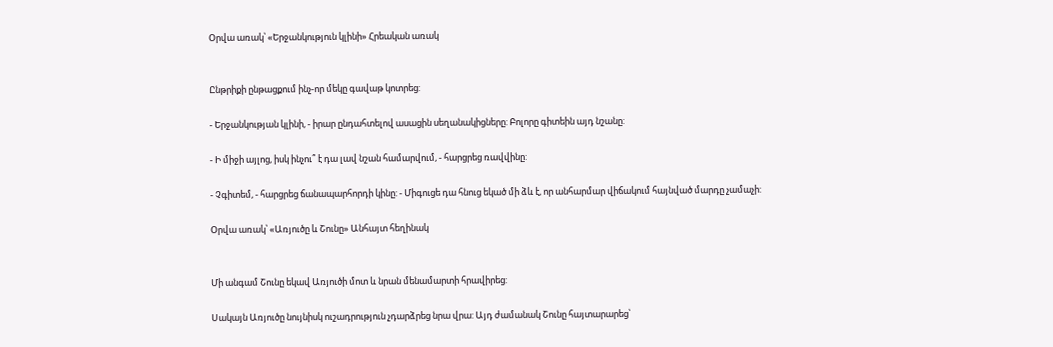Օրվա առակ՝ «Երջանկություն կլինի» Հրեական առակ


Ընթրիքի ընթացքում ինչ-որ մեկը գավաթ կոտրեց:

- Երջանկության կլինի, - իրար ընդահտելով ասացին սեղանակիցները: Բոլորը գիտեին այդ նշանը:

- Ի միջի այլոց, իսկ ինչու՞ է դա լավ նշան համարվում, - հարցրեց ռավվինը:

- Չգիտեմ, - հարցրեց ճանապարհորդի կինը: - Միգուցե դա հնուց եկած մի ձև է, որ անհարմար վիճակում հայնված մարդը չամաչի:

Օրվա առակ՝ «Առյուծը և Շունը» Անհայտ հեղինակ


Մի անգամ Շունը եկավ Առյուծի մոտ և նրան մենամարտի հրավիրեց:

Սակայն Առյուծը նույնիսկ ուշադրություն չդարձրեց նրա վրա: Այդ ժամանակ Շունը հայտարարեց՝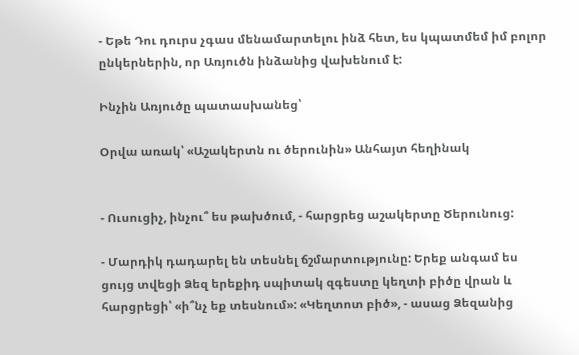- Եթե Դու դուրս չգաս մենամարտելու ինձ հետ, ես կպատմեմ իմ բոլոր ընկերներին, որ Առյուծն ինձանից վախենում է:

Ինչին Առյուծը պատասխանեց՝

Օրվա առակ՝ «Աշակերտն ու ծերունին» Անհայտ հեղինակ


- Ուսուցիչ, ինչու՞ ես թախծում, - հարցրեց աշակերտը Ծերունուց:

- Մարդիկ դադարել են տեսնել ճշմարտությունը: Երեք անգամ ես ցույց տվեցի Ձեզ երեքիդ սպիտակ զգեստը կեղտի բիծը վրան և հարցրեցի՝ «ի՞նչ եք տեսնում»: «Կեղտոտ բիծ», - ասաց Ձեզանից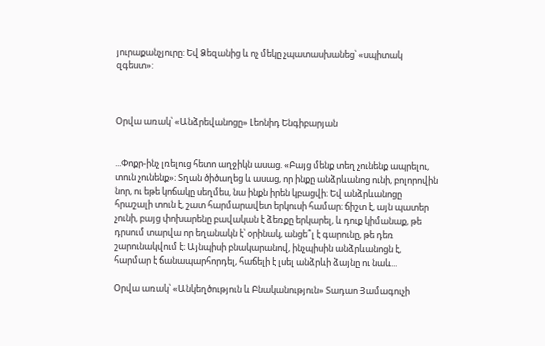յուրաքանչյուրը: Եվ Ձեզանից և ոչ մեկը չպատասխանեց՝ «սպիտակ զգեստ»:



Օրվա առակ՝ «Անձրեվանոցը» Լեոնիդ Ենգիբարյան


...Փոքր-ինչ լռելուց հետո աղջիկն ասաց. «Բայց մենք տեղ չունենք ապրելու, տուն չունենք»։ Տղան ծիծաղեց և ասաց, որ ինքը անձրևանոց ունի, բոլորովին նոր, ու եթե կոճակը սեղմես, նա ինքն իրեն կբացվի։ Եվ անձրևանոցը հրաշալի տուն է, շատ հարմարավետ երկուսի համար։ ճիշտ է, այն պատեր չունի, բայց փոխարենը բավական է ձեռքը երկարել, և դուք կիմանաք, թե դրսում տարվա որ եղանակն է՝ օրինակ, անցե՞լ է գարունը, թե դեռ շարունակվում է։ Այնպիսի բնակարանով, ինչպիսին անձրևանոցն է, հարմար է ճանապարհորդել, հաճելի է լսել անձրևի ձայնը ու նաև...

Օրվա առակ՝ «Անկեղծություն և Բնականություն» Տադաո Յամագուչի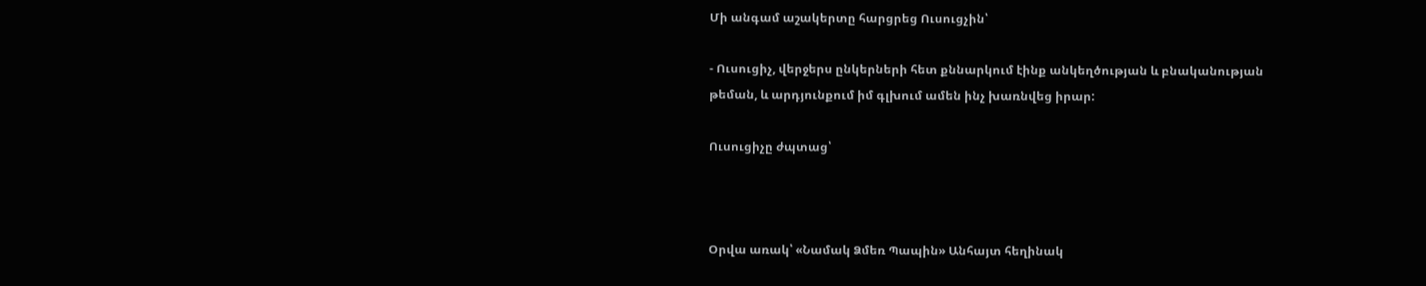Մի անգամ աշակերտը հարցրեց Ուսուցչին՝

- Ուսուցիչ, վերջերս ընկերների հետ քննարկում էինք անկեղծության և բնականության թեման, և արդյունքում իմ գլխում ամեն ինչ խառնվեց իրար:

Ուսուցիչը ժպտաց՝



Օրվա առակ՝ «Նամակ Ձմեռ Պապին» Անհայտ հեղինակ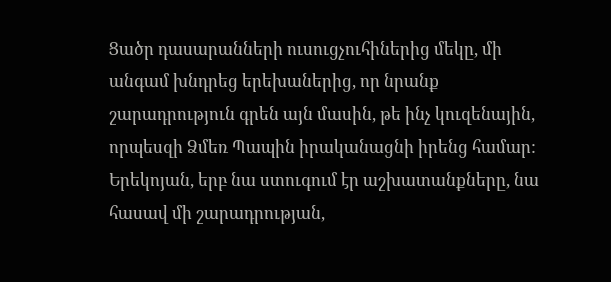Ցածր դասարանների ուսուցչուհիներից մեկը, մի անգամ խնդրեց երեխաներից, որ նրանք շարադրություն գրեն այն մասին, թե ինչ կուզենային, որպեսզի Ձմեռ Պապին իրականացնի իրենց համար: Երեկոյան, երբ նա ստուգում էր աշխատանքները, նա հասավ մի շարադրության,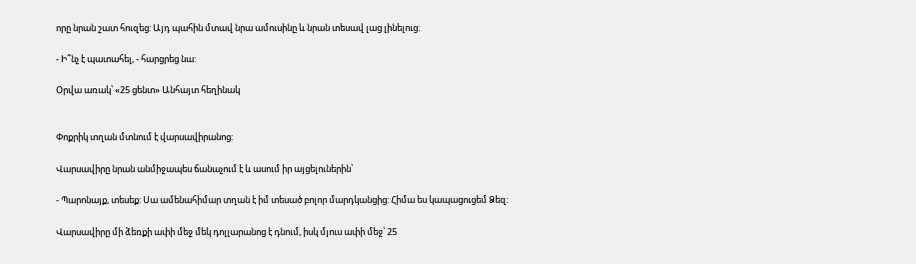որը նրան շատ հուզեց: Այդ պահին մտավ նրա ամուսինը և նրան տեսավ լաց լինելուց:

- Ի՞նչ է պատահել, - հարցրեց նա:

Օրվա առակ՝ «25 ցենտ» Անհայտ հեղինակ


Փոքրիկ տղան մտնում է վարսավիրանոց:

Վարսավիրը նրան անմիջապես ճանաչում է և ասում իր այցելուներին՝

- Պարոնայք, տեսեք: Սա ամենահիմար տղան է իմ տեսած բոլոր մարդկանցից: Հիմա ես կապացուցեմ Ձեզ:

Վարսավիրը մի ձեռքի ափի մեջ մեկ դոլլարանոց է դնում, իսկ մյուս ափի մեջ՝ 25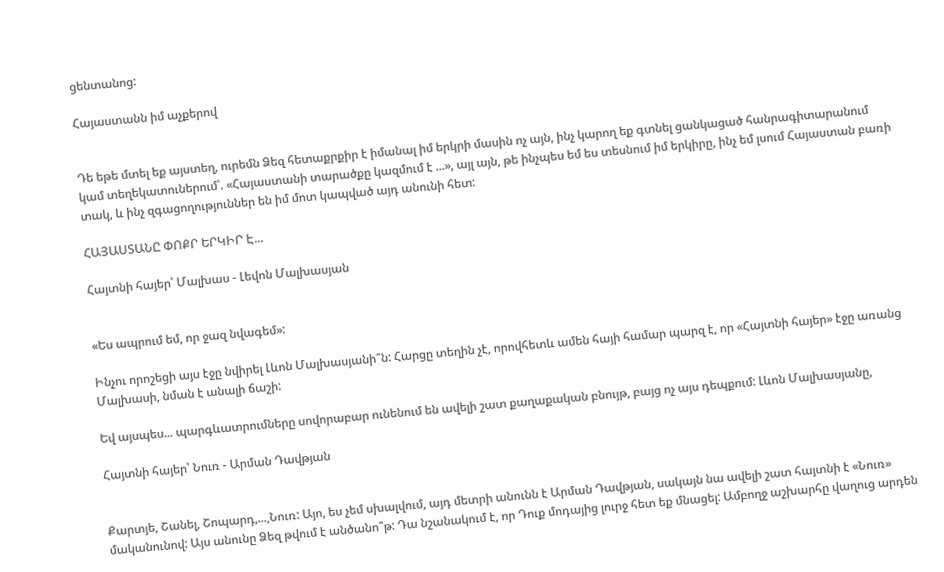ցենտանոց:

Հայաստանն իմ աչքերով


Դե եթե մտել եք այստեղ, ուրեմն Ձեզ հետաքրքիր է իմանալ իմ երկրի մասին ոչ այն, ինչ կարող եք գտնել ցանկացած հանրագիտարանում կամ տեղեկատուներում՝. «Հայաստանի տարածքը կազմում է ...», այլ այն, թե ինչպես եմ ես տեսնում իմ երկիրը, ինչ եմ լսում Հայաստան բառի տակ, և ինչ զգացողություններ են իմ մոտ կապված այդ անունի հետ:

ՀԱՅԱՍՏԱՆԸ ՓՈՔՐ ԵՐԿԻՐ Է...

Հայտնի հայեր՝ Մալխաս - Լեվոն Մալխասյան


«Ես ապրում եմ, որ ջազ նվագեմ»:

Ինչու որոշեցի այս էջը նվիրել Լևոն Մալխասյանի՞ն: Հարցը տեղին չէ, որովհետև ամեն հայի համար պարզ է, որ «Հայտնի հայեր» էջը առանց Մալխասի, նման է անալի ճաշի:

Եվ այսպես... պարգևատրումները սովորաբար ունենում են ավելի շատ քաղաքական բնույթ, բայց ոչ այս դեպքում: Լևոն Մալխասյանը,

Հայտնի հայեր՝ Նուռ - Արման Դավթյան


Քարտյե, Շանել, Շոպարդ,...,Նուռ: Այո, ես չեմ սխալվում, այդ մետրի անունն է Արման Դավթյան, սակայն նա ավելի շատ հայտնի է «Նուռ» մականունով: Այս անունը Ձեզ թվում է անծանո՞թ: Դա նշանակում է, որ Դուք մոդայից լուրջ հետ եք մնացել: Ամբողջ աշխարհը վաղուց արդեն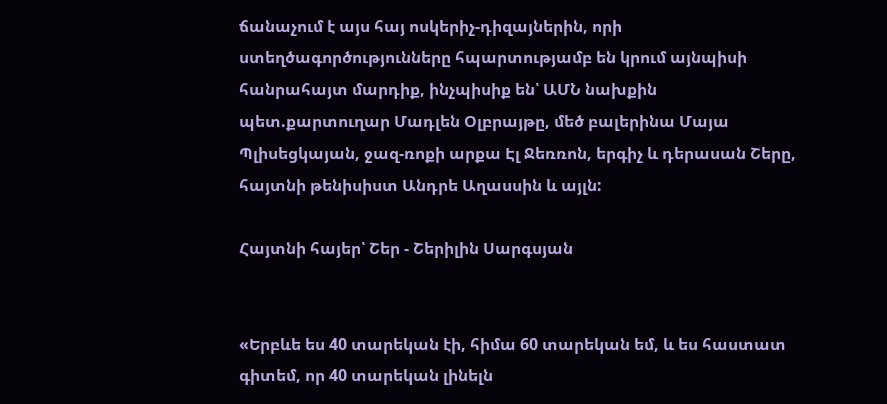ճանաչում է այս հայ ոսկերիչ-դիզայներին, որի ստեղծագործությունները հպարտությամբ են կրում այնպիսի հանրահայտ մարդիք, ինչպիսիք են՝ ԱՄՆ նախքին պետ.քարտուղար Մադլեն Օլբրայթը, մեծ բալերինա Մայա Պլիսեցկայան, ջազ-ռոքի արքա Էլ Ջեռռոն, երգիչ և դերասան Շերը, հայտնի թենիսիստ Անդրե Աղասսին և այլն:

Հայտնի հայեր՝ Շեր - Շերիլին Սարգսյան


«Երբևե ես 40 տարեկան էի, հիմա 60 տարեկան եմ, և ես հաստատ գիտեմ, որ 40 տարեկան լինելն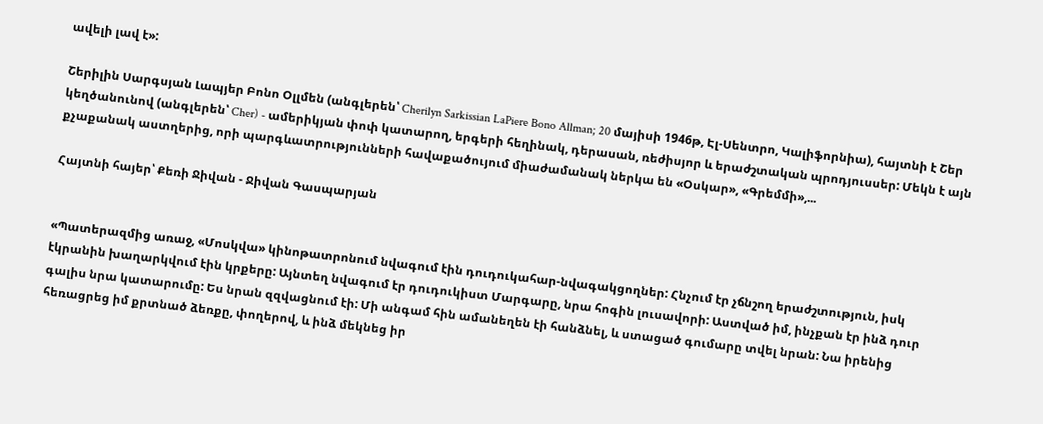ավելի լավ է»:

Շերիլին Սարգսյան Լապյեր Բոնո Օլլմեն (անգլերեն՝ Cherilyn Sarkissian LaPiere Bono Allman; 20 մայիսի 1946թ, Էլ-Սենտրո, Կալիֆորնիա), հայտնի է Շեր կեղծանունով (անգլերեն՝ Cher) - ամերիկյան փոփ կատարող, երգերի հեղինակ, դերասան, ռեժիսյոր և երաժշտական պրոդյուսսեր: Մեկն է այն քչաքանակ աստղերից, որի պարգևատրությունների հավաքածույում միաժամանակ ներկա են «Օսկար», «Գրեմմի»,...

Հայտնի հայեր՝ Քեռի Ջիվան - Ջիվան Գասպարյան


«Պատերազմից առաջ, «Մոսկվա» կինոթատրոնում նվագում էին դուդուկահար-նվագակցողներ: Հնչում էր չճնշող երաժշտություն, իսկ էկրանին խաղարկվում էին կրքերը: Այնտեղ նվագում էր դուդուկիստ Մարգարը, նրա հոգին լուսավորի: Աստված իմ, ինչքան էր ինձ դուր գալիս նրա կատարումը: Ես նրան զզվացնում էի: Մի անգամ հին ամանեղեն էի հանձնել, և ստացած գումարը տվել նրան: Նա իրենից հեռացրեց իմ քրտնած ձեռքը, փողերով, և ինձ մեկնեց իր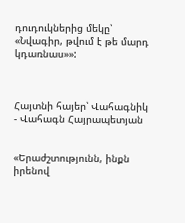դուդուկներից մեկը՝ «Նվագիր, թվում է թե մարդ կդառնաս»»:



Հայտնի հայեր՝ Վահագնիկ - Վահագն Հայրապետյան


«Երաժշտությունն, ինքն իրենով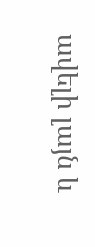ավելի լայն և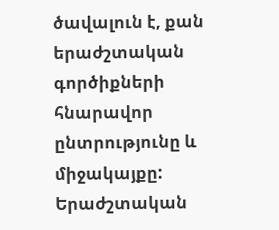ծավալուն է, քան երաժշտական գործիքների հնարավոր ընտրությունը և միջակայքը: Երաժշտական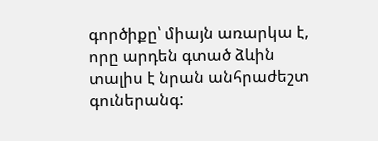գործիքը՝ միայն առարկա է, որը արդեն գտած ձևին տալիս է նրան անհրաժեշտ գուներանգ: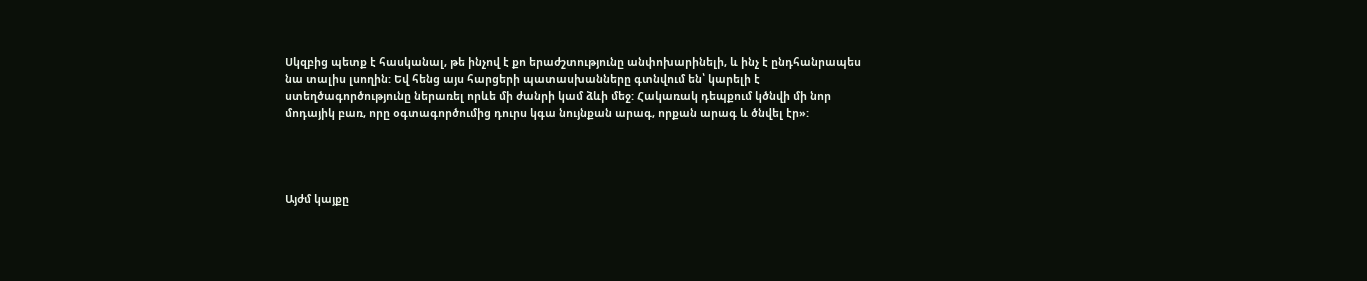Սկզբից պետք է հասկանալ, թե ինչով է քո երաժշտությունը անփոխարինելի, և ինչ է ընդհանրապես նա տալիս լսողին: Եվ հենց այս հարցերի պատասխանները գտնվում են՝ կարելի է ստեղծագործությունը ներառել որևե մի ժանրի կամ ձևի մեջ: Հակառակ դեպքում կծնվի մի նոր մոդայիկ բառ, որը օգտագործումից դուրս կգա նույնքան արագ, որքան արագ և ծնվել էր»:




Այժմ կայքը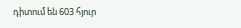դիտում են 603 հյուր